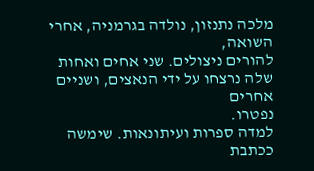מלכה נתנזון, נולדה בגרמניה, אחרי השואה,
להורים ניצולים. שני אחים ואחות שלה נרצחו על ידי הנאצים, ושניים אחרים
נפטרו.
למדה ספרות ועיתונאות. שימשה ככתבת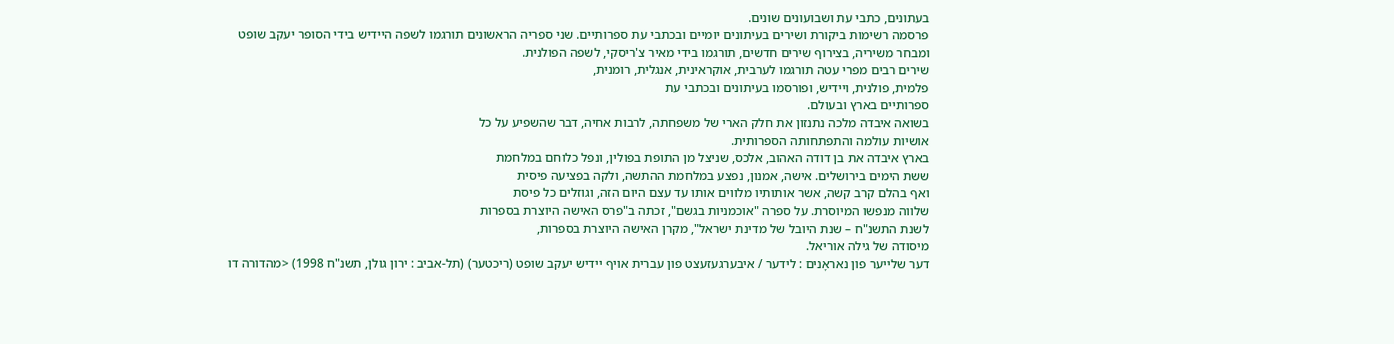בעתונים, כתבי עת ושבועונים שונים.
פרסמה רשימות ביקורת ושירים בעיתונים יומיים ובכתבי עת ספרותיים. שני ספריה הראשונים תורגמו לשפה היידיש בידי הסופר יעקב שופט
ומבחר משיריה, בצירוף שירים חדשים, תורגמו בידי מאיר צ'ריסקי, לשפה הפולנית.
שירים רבים מפרי עטה תורגמו לערבית, אוקראינית, אנגלית, רומנית,
פלמית, פולנית, ויידיש, ופורסמו בעיתונים ובכתבי עת
ספרותיים בארץ ובעולם.
בשואה איבדה מלכה נתנזון את חלק הארי של משפחתה, לרבות אחיה, דבר שהשפיע על כל
אושיות עולמה והתפתחותה הספרותית.
בארץ איבדה את בן דודה האהוב, אלכס, שניצל מן התופת בפולין, ונפל כלוחם במלחמת
ששת הימים בירושלים. אישה, אמנון, נפצע במלחמת ההתשה, ולקה בפציעה פיסית
ואף בהלם קרב קשה, אשר אותותיו מלווים אותו עד עצם היום הזה, וגוזלים כל פיסת
שלווה מנפשו המיוסרת. על ספרה "אוכמניות בגשם", זכתה ב"פרס האישה היוצרת בספרות
לשנת התשנ"ח – שנת היובל של מדינת ישראל", מקרן האישה היוצרת בספרות,
מיסודה של גילה אוריאל.
דער שלייער פון נאראָנים : לידער / איבערגעזעצט פון עברית אויף יידיש יעקב שופט (ריכטער) (תל-אביב : ירון גולן, תשנ"ח 1998) <מהדורה דו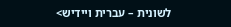לשונית – עברית ויידיש>